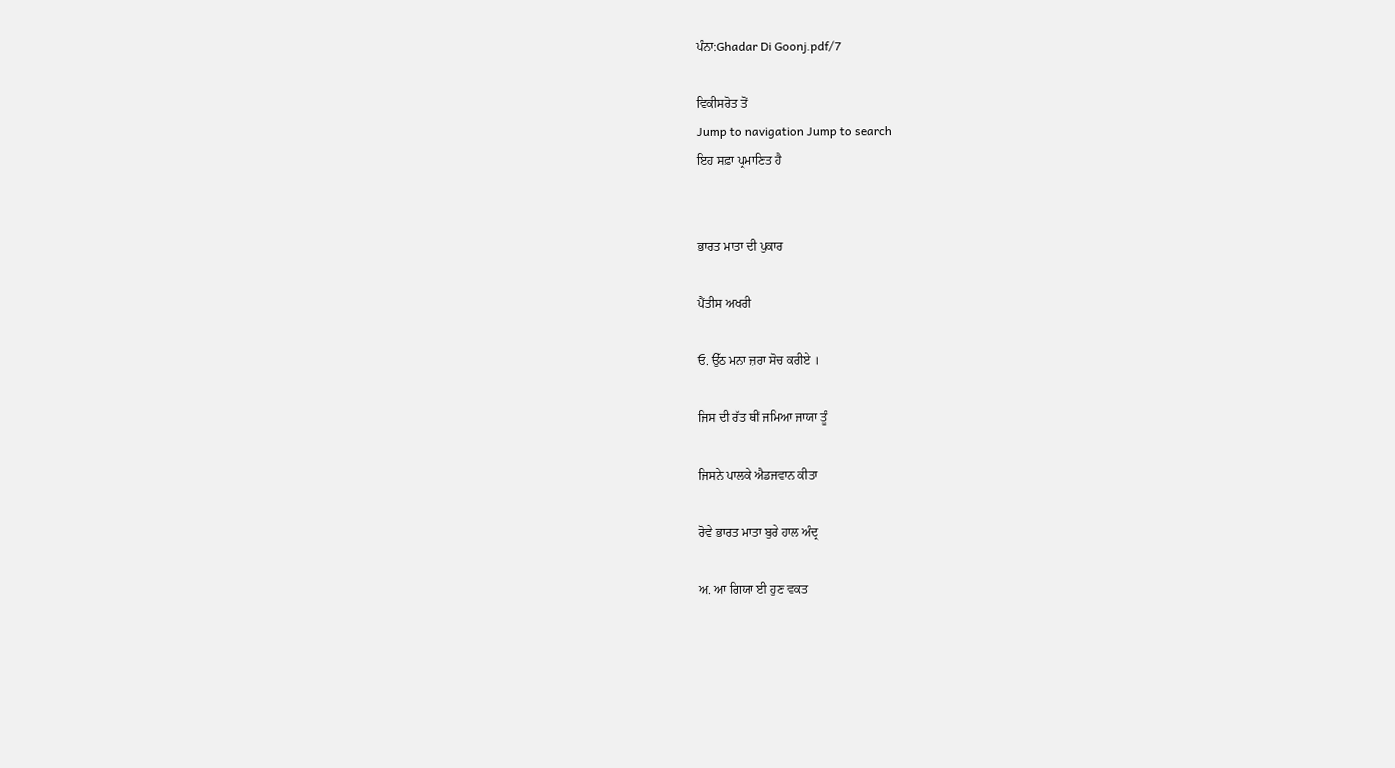ਪੰਨਾ:Ghadar Di Goonj.pdf/7

ਵਿਕੀਸਰੋਤ ਤੋਂ
Jump to navigation Jump to search
ਇਹ ਸਫ਼ਾ ਪ੍ਰਮਾਣਿਤ ਹੈ


ਭਾਰਤ ਮਾਤਾ ਦੀ ਪੁਕਾਰ

ਪੈਂਤੀਸ ਅਖਰੀ

ਓ. ਉੱਠ ਮਨਾ ਜ਼ਰਾ ਸੋਚ ਕਰੀਏ ।

ਜਿਸ ਦੀ ਰੱਤ ਥੀਂ ਜਮਿਆ ਜਾਯਾ ਤੂੰ

ਜਿਸਨੇ ਪਾਲਕੇ ਐਡਜਵਾਨ ਕੀਤਾ

ਰੋਵੇ ਭਾਰਤ ਮਾਤਾ ਬੁਰੇ ਹਾਲ ਅੰਦ੍ਰ

ਅ. ਆ ਗਿਯਾ ਈ ਹੁਣ ਵਕਤ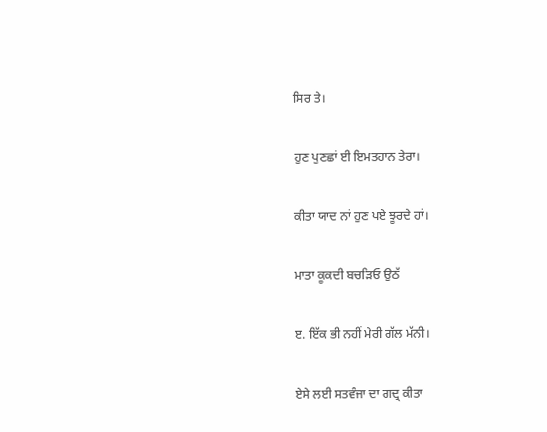ਸਿਰ ਤੇ।

ਹੁਣ ਪੁਣਛਾਂ ਈ ਇਮਤਹਾਨ ਤੇਰਾ।

ਕੀਤਾ ਯਾਦ ਨਾਂ ਹੁਣ ਪਏ ਝੂਰਦੇ ਹਾਂ।

ਮਾਤਾ ਕੂਕਦੀ ਬਚੜਿਓ ਉਠੱ

ੲ. ਇੱਕ ਭੀ ਨਹੀਂ ਮੇਰੀ ਗੱਲ ਮੱਨੀ।

ਏਸੇ ਲਈ ਸਤਵੰਜਾ ਦਾ ਗਦ੍ਰ ਕੀਤਾ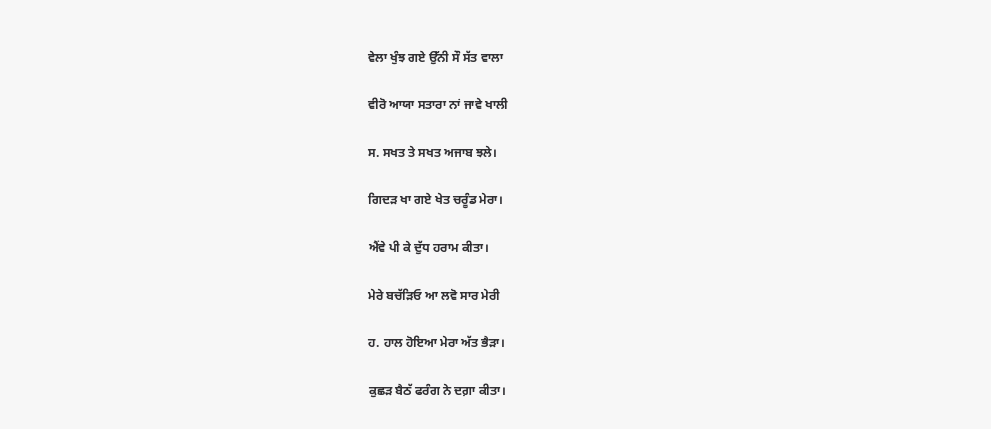ਵੇਲਾ ਖੁੰਝ ਗਏ ਉੱਨੀ ਸੌ ਸੱਤ ਵਾਲਾ

ਵੀਰੋ ਆਯਾ ਸਤਾਰਾ ਨਾਂ ਜਾਵੇ ਖਾਲੀ

ਸ. ਸਖਤ ਤੇ ਸਖਤ ਅਜਾਬ ਝਲੇ।

ਗਿਦੜ ਖਾ ਗਏ ਖੇਤ ਚਰੂੰਡ ਮੇਰਾ।

ਐਂਵੇ ਪੀ ਕੇ ਦੁੱਧ ਹਰਾਮ ਕੀਤਾ।

ਮੇਰੇ ਬਚੱੜਿਓ ਆ ਲਵੋ ਸਾਰ ਮੇਰੀ

ਹ. ਹਾਲ ਹੋਇਆ ਮੇਰਾ ਅੱਤ ਭੈੜਾ।

ਕੁਛੜ ਬੈਠੱ ਫਰੰਗ ਨੇ ਦਗ਼ਾ ਕੀਤਾ।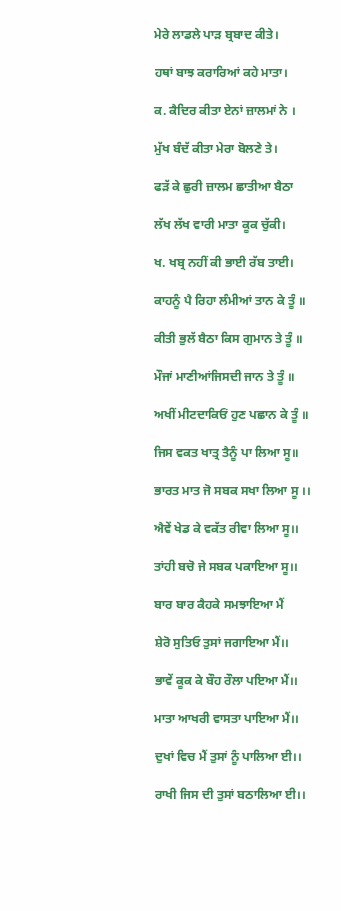ਮੇਰੇ ਲਾਡਲੇ ਪਾੜ ਬ੍ਰਬਾਦ ਕੀਤੇ।

ਹਥਾਂ ਬਾਝ ਕਰਾਰਿਆਂ ਕਹੇ ਮਾਤਾ।

ਕ. ਕੈਦਿਰ ਕੀਤਾ ਏਨਾਂ ਜ਼ਾਲਮਾਂ ਨੇ ।

ਮੁੱਖ ਬੰਦੱ ਕੀਤਾ ਮੇਰਾ ਬੋਲਣੇ ਤੇ।

ਫੜੱ ਕੇ ਛੁਰੀ ਜ਼ਾਲਮ ਛਾਤੀਆ ਬੈਠਾ

ਲੱਖ ਲੱਖ ਵਾਰੀ ਮਾਤਾ ਕੂਕ ਚੁੱਕੀ।

ਖ. ਖਬ੍ਰ ਨਹੀਂ ਕੀ ਭਾਈ ਰੱਬ ਤਾਈ।

ਕਾਹਨੂੰ ਪੈ ਰਿਹਾ ਲੰਮੀਆਂ ਤਾਨ ਕੇ ਤੂੰ ॥

ਕੀਤੀ ਭੁਲੱ ਬੈਠਾ ਕਿਸ ਗੁਮਾਨ ਤੇ ਤੂੰ ॥

ਮੌਜਾਂ ਮਾਣੀਆਂਜਿਸਦੀ ਜਾਨ ਤੇ ਤੂੰ ॥

ਅਖੀਂ ਮੀਟਦਾਕਿਓਂ ਹੁਣ ਪਛਾਨ ਕੇ ਤੂੰ ॥

ਜਿਸ ਵਕਤ ਖਾਤ੍ਰ ਤੈਨੂੰ ਪਾ ਲਿਆ ਸੂ॥

ਭਾਰਤ ਮਾਤ ਜੋ ਸਬਕ ਸਖਾ ਲਿਆ ਸੂ ।।

ਐਵੇਂ ਖੇਡ ਕੇ ਵਕੱਤ ਰੀਵਾ ਲਿਆ ਸੂ।।

ਤਾਂਹੀ ਬਚੋ ਜੇ ਸਬਕ ਪਕਾਇਆ ਸੂ।।

ਬਾਰ ਬਾਰ ਕੈਹਕੇ ਸਮਝਾਇਆ ਮੈਂ

ਸ਼ੇਰੋ ਸੁਤਿਓ ਤੁਸਾਂ ਜਗਾਇਆ ਮੈਂ।।

ਭਾਵੇਂ ਕੂਕ ਕੇ ਬੌਹ ਰੌਲਾ ਪਇਆ ਮੈਂ।।

ਮਾਤਾ ਆਖਰੀ ਵਾਸਤਾ ਪਾਇਆ ਮੈਂ।।

ਦੁਖਾਂ ਵਿਚ ਮੈਂ ਤੁਸਾਂ ਨੂੰ ਪਾਲਿਆ ਈ।।

ਰਾਖੀ ਜਿਸ ਦੀ ਤੁਸਾਂ ਬਠਾਲਿਆ ਈ।।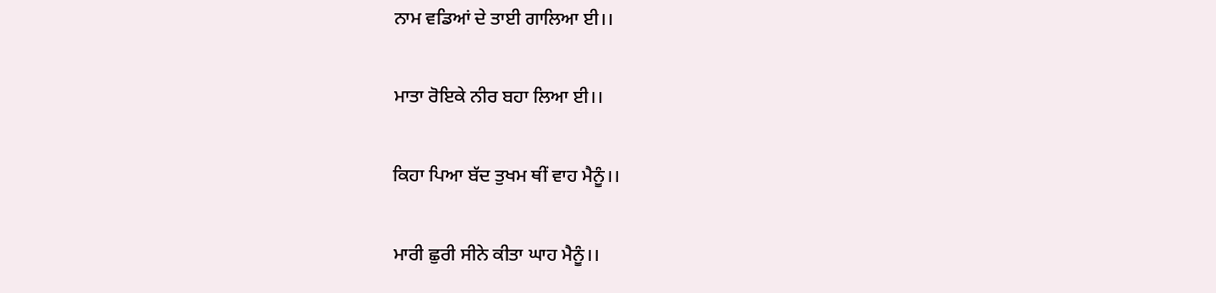ਨਾਮ ਵਡਿਆਂ ਦੇ ਤਾਈ ਗਾਲਿਆ ਈ।।

ਮਾਤਾ ਰੋਇਕੇ ਨੀਰ ਬਹਾ ਲਿਆ ਈ।।

ਕਿਹਾ ਪਿਆ ਬੱਦ ਤੁਖਮ ਥੀਂ ਵਾਹ ਮੈਨੂੰ।।

ਮਾਰੀ ਛੁਰੀ ਸੀਨੇ ਕੀਤਾ ਘਾਹ ਮੈਨੂੰ।।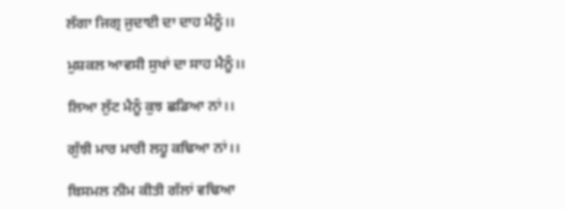ਲੱਗਾ ਜਿਗ੍ਰ ਜੁਦਾਈ ਦਾ ਦਾਹ ਮੈਨੂੰ।।

ਮੁਸ਼ਕਲ ਆਵਸੀ ਸੁਖਾਂ ਦਾ ਸਾਹ ਮੈਨੂੰ।।

ਲਿਆ ਲੁੱਟ ਮੈਨੂੰ ਕੁਝ ਛਡਿਆ ਨਾਂ।।

ਗੁੱਝੀ ਮਾਰ ਮਾਰੀ ਲਹੂ ਕਢਿਆ ਨਾਂ।।

ਬਿਸਮਲ ਨੀਮ ਕੀਤੀ ਗੱਲਾਂ ਵਢਿਆ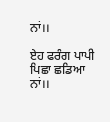ਨਾਂ।।

ਏਹ ਫਰੰਗ ਪਾਪੀ ਪਿਛਾ ਛਡਿਆ ਨਾਂ।।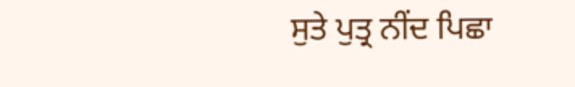ਸੁਤੇ ਪੁਤ੍ਰ ਨੀਂਦ ਪਿਛਾ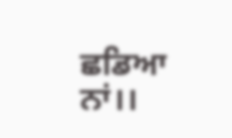ਛਡਿਆ ਨਾਂ।।